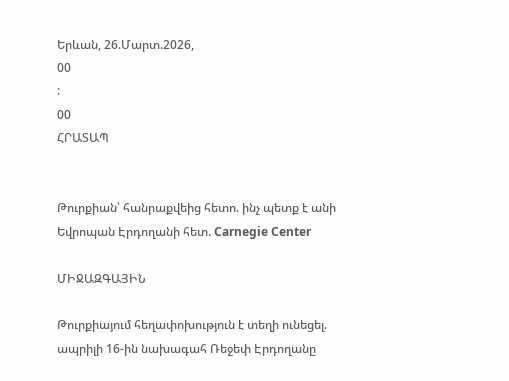Երևան, 26.Մարտ.2026,
00
:
00
ՀՐԱՏԱՊ


Թուրքիան՝ հանրաքվեից հետո. ինչ պետք է անի Եվրոպան Էրդողանի հետ. Carnegie Center

ՄԻՋԱԶԳԱՅԻՆ

Թուրքիայում հեղափոխություն է տեղի ունեցել. ապրիլի 16-ին նախագահ Ռեջեփ Էրդողանը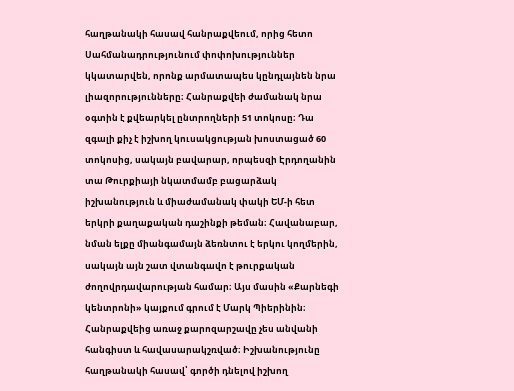հաղթանակի հասավ հանրաքվեում, որից հետո Սահմանադրությունում փոփոխություններ կկատարվեն, որոնք արմատապես կընդլայնեն նրա լիազորությունները։ Հանրաքվեի ժամանակ նրա օգտին է քվեարկել ընտրողների 51 տոկոսը։ Դա զգալի քիչ է իշխող կուսակցության խոստացած 60 տոկոսից, սակայն բավարար, որպեսզի Էրդողանին տա Թուրքիայի նկատմամբ բացարձակ իշխանություն և միաժամանակ փակի ԵՄ-ի հետ երկրի քաղաքական դաշինքի թեման։ Հավանաբար, նման ելքը միանգամայն ձեռնտու է երկու կողմերին, սակայն այն շատ վտանգավո է թուրքական ժողովրդավարության համար։ Այս մասին «Քարնեգի կենտրոնի» կայքում գրում է Մարկ Պիերինին։ Հանրաքվեից առաջ քարոզարշավը չես անվանի հանգիստ և հավասարակշռված։ Իշխանությունը հաղթանակի հասավ՝ գործի դնելով իշխող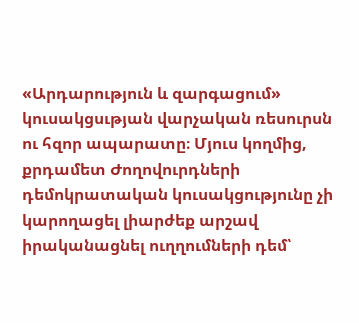«Արդարություն և զարգացում» կուսակցսւթյան վարչական ռեսուրսն ու հզոր ապարատը։ Մյուս կողմից, քրդամետ Ժողովուրդների դեմոկրատական կուսակցությունը չի կարողացել լիարժեք արշավ իրականացնել ուղղումների դեմ՝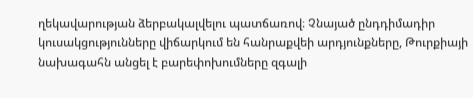ղեկավարության ձերբակալվելու պատճառով։ Չնայած ընդդիմադիր կուսակցությունները վիճարկում են հանրաքվեի արդյունքները, Թուրքիայի նախագահն անցել է բարեփոխումները զգալի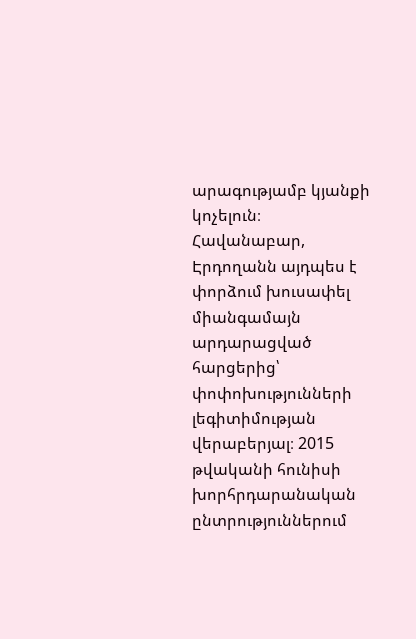արագությամբ կյանքի կոչելուն։ Հավանաբար, Էրդողանն այդպես է փորձում խուսափել միանգամայն արդարացված հարցերից՝ փոփոխությունների լեգիտիմության վերաբերյալ։ 2015 թվականի հունիսի խորհրդարանական ընտրություններում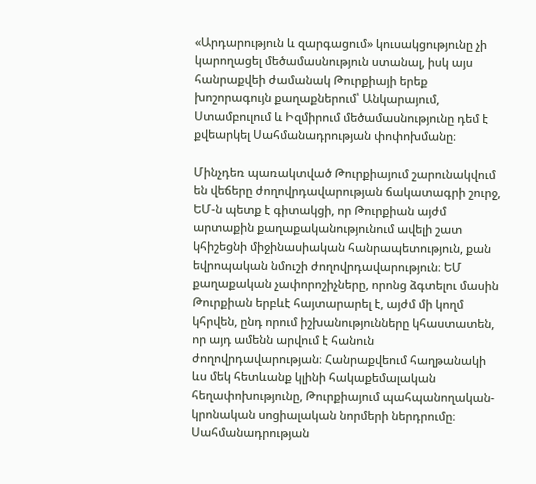«Արդարություն և զարգացում» կուսակցությունը չի կարողացել մեծամասնություն ստանալ, իսկ այս հանրաքվեի ժամանակ Թուրքիայի երեք խոշորագույն քաղաքներում՝ Անկարայում, Ստամբուլում և Իզմիրում մեծամասնությունը դեմ է քվեարկել Սահմանադրության փոփոխմանը։

Մինչդեռ պառակտված Թուրքիայում շարունակվում են վեճերը ժողովրդավարության ճակատագրի շուրջ, ԵՄ-ն պետք է գիտակցի, որ Թուրքիան այժմ արտաքին քաղաքականությունում ավելի շատ կհիշեցնի միջինասիական հանրապետություն, քան եվրոպական նմուշի ժողովրդավարություն։ ԵՄ քաղաքական չափորոշիչները, որոնց ձգտելու մասին Թուրքիան երբևէ հայտարարել է, այժմ մի կողմ կհրվեն, ընդ որում իշխանությունները կհաստատեն, որ այդ ամենն արվում է հանուն ժողովրդավարության։ Հանրաքվեում հաղթանակի ևս մեկ հետևանք կլինի հակաքեմալական հեղափոխությունը, Թուրքիայում պահպանողական-կրոնական սոցիալական նորմերի ներդրումը։ Սահմանադրության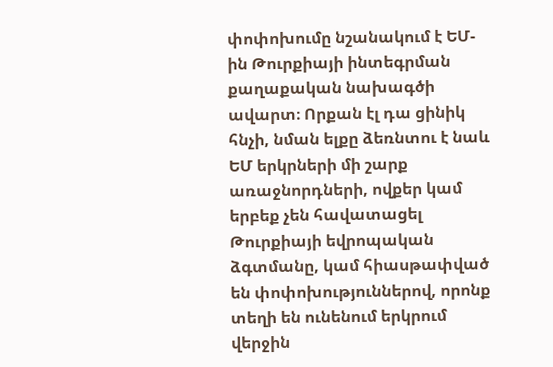փոփոխումը նշանակում է ԵՄ-ին Թուրքիայի ինտեգրման քաղաքական նախագծի ավարտ։ Որքան էլ դա ցինիկ հնչի, նման ելքը ձեռնտու է նաև ԵՄ երկրների մի շարք առաջնորդների, ովքեր կամ երբեք չեն հավատացել Թուրքիայի եվրոպական ձգտմանը, կամ հիասթափված են փոփոխություններով, որոնք տեղի են ունենում երկրում վերջին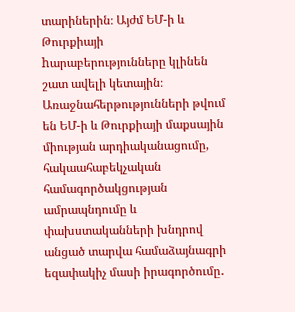տարիներին։ Այժմ ԵՄ-ի և Թուրքիայի hարաբերությունները կլինեն շատ ավելի կետային։ Առաջնահերթությունների թվում են ԵՄ-ի և Թուրքիայի մաքսային միության արդիականացումը, հակաահաբեկչական համագործակցության ամրապնդումը և փախստականների խնդրով անցած տարվա համաձայնագրի եզափակիչ մասի իրագործումը․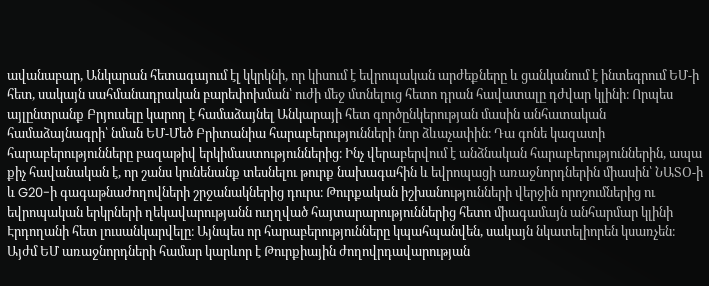ավանաբար, Անկարան հետագայում էլ կկրկնի, որ կիսում է եվրոպական արժեքները և ցանկանում է ինտեգրում ԵՄ-ի հետ, սակայն սահմանադրական բարեփոխման՝ ուժի մեջ մտնելուց հետո դրան հավատալը դժվար կլինի։ Որպես այլընտրանք Բրյուսելը կարող է համաձայնել Անկարայի հետ գործընկերության մասին անհատական համաձայնագրի՝ նման ԵՄ-Մեծ Բրիտանիա հարաբերությունների նոր ձևաչափին։ Դա գոնե կազատի հարաբերությունները բազաթիվ երկիմաստություններից։ Ինչ վերաբերվում է անձնական հարաբերություններին, ապա քիչ հավանական է, որ շանս կունենանք տեսնելու թուրք նախագահին և եվրոպացի առաջնորդներին միասին՝ ՆԱՏՕ-ի և G20-ի գագաթնաժողովների շրջանակներից դուրս։ Թուրքական իշխանությունների վերջին որոշումներից ու եվրոպական երկրների ղեկավարությանն ուղղված հայտարարություններից հետո միագամայն անհարմար կլինի Էրդողանի հետ լուսանկարվելը։ Այնպես որ հարաբերությունները կպահպանվեն, սակայն նկատելիորեն կսառչեն։ Այժմ ԵՄ առաջնորդների համար կարևոր է Թուրքիային ժողովրդավարության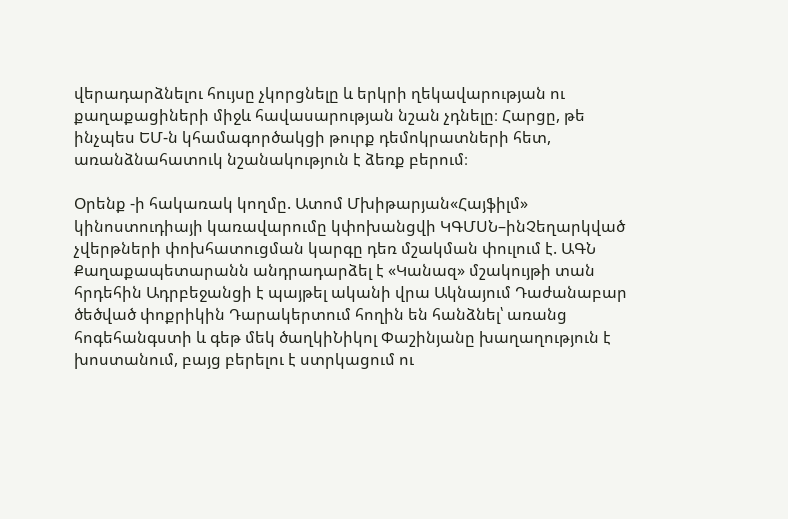վերադարձնելու հույսը չկորցնելը և երկրի ղեկավարության ու քաղաքացիների միջև հավասարության նշան չդնելը։ Հարցը, թե ինչպես ԵՄ-ն կհամագործակցի թուրք դեմոկրատների հետ, առանձնահատուկ նշանակություն է ձեռք բերում։

Օրենք -ի հակառակ կողմը. Ատոմ Մխիթարյան«Հայֆիլմ» կինոստուդիայի կառավարումը կփոխանցվի ԿԳՄՍՆ–ինՉեղարկված չվերթների փոխհատուցման կարգը դեռ մշակման փուլում է. ԱԳՆ Քաղաքապետարանն անդրադարձել է «Կանազ» մշակույթի տան հրդեհին Ադրբեջանցի է պայթել ականի վրա Ակնայում Դաժանաբար ծեծված փոքրիկին Դարակերտում հողին են հանձնել՝ առանց հոգեհանգստի և գեթ մեկ ծաղկիՆիկոլ Փաշինյանը խաղաղություն է խոստանում, բայց բերելու է ստրկացում ու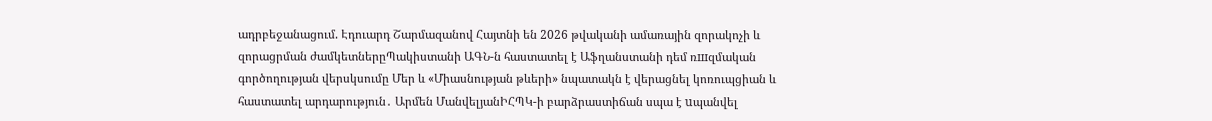ադրբեջանացում. Էդուարդ Շարմազանով Հայտնի են 2026 թվականի ամառային զորակոչի և զորացրման ժամկետներըՊակիստանի ԱԳՆ-ն հաստատել է Աֆղանստանի դեմ ռшզմական գործողության վերսկսումը Մեր և «Միասնության թևերի» նպատակն է վերացնել կոռուպցիան և հաստատել արդարություն․ Արմեն ՄանվելյանԻՀՊԿ-ի բարձրաստիճան սպա է uպանվել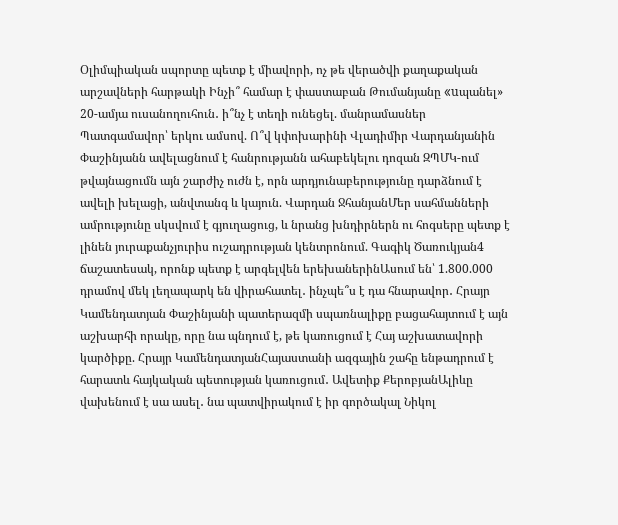Օլիմպիական սպորտը պետք է միավորի, ոչ թե վերածվի քաղաքական արշավների հարթակի Ինչի՞ համար է փաստաբան Թումանյանը «uպանել» 20-ամյա ուսանողուհուն․ ի՞նչ է տեղի ունեցել. մանրամասներ Պատգամավոր՝ երկու ամսով. Ո՞վ կփոխարինի Վլադիմիր Վարդանյանին Փաշինյանն ավելացնում է հանրությանն ահաբեկելու դոզան ԶՊՄԿ-ում թվայնացումն այն շարժիչ ուժն է, որն արդյունաբերությունը դարձնում է ավելի խելացի, անվտանգ և կայուն. Վարդան ՋհանյանՄեր սահմանների ամրությունը սկսվում է գյուղացուց, և նրանց խնդիրներն ու հոգսերը պետք է լինեն յուրաքանչյուրիս ուշադրության կենտրոնում. Գագիկ Ծառուկյան4 ճաշատեսակ, որոնք պետք է արգելվեն երեխաներինԱսում են՝ 1.800.000 դրամով մեկ լեղապարկ են վիրահատել․ ինչպե՞ս է դա հնարավոր․ Հրայր Կամենդատյան Փաշինյանի պատերազմի սպառնալիքը բացահայտում է այն աշխարհի որակը, որը նա պնդում է, թե կառուցում է Հայ աշխատավորի կարծիքը. Հրայր ԿամենդատյանՀայաստանի ազգային շահը ենթադրում է հարատև հայկական պետության կառուցում․ Ավետիք ՔերոբյանԱլիևը վախենում է սա ասել․ նա պատվիրակում է իր գործակալ Նիկոլ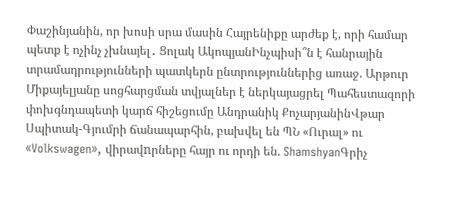Փաշինյանին, որ խոսի սրա մասին Հայրենիքը արժեք է, որի համար պետք է ոչինչ չխնայել․ Ցոլակ ԱկոպյանԻնչպիսի՞ն է հանրային տրամադրությունների պատկերն ընտրություններից առաջ. Արթուր Միքայելյանը սոցհարցման տվյալներ է ներկայացրել Պահեստազորի փոխգնդապետի կարճ հիշեցումը Անդրանիկ ՔոչարյանինՎթար Սպիտակ-Գյումրի ճանապարհին, բախվել են ՊՆ «Ուրալ» ու «Volkswagen», վիրավnրները հայր ու որդի են. ShamshyanԳրիչ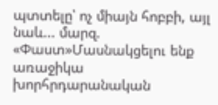պտտելը՝ ոչ միայն հոբբի, այլ նաև... մարզ. «Փաստ»Մասնակցելու ենք առաջիկա խորհրդարանական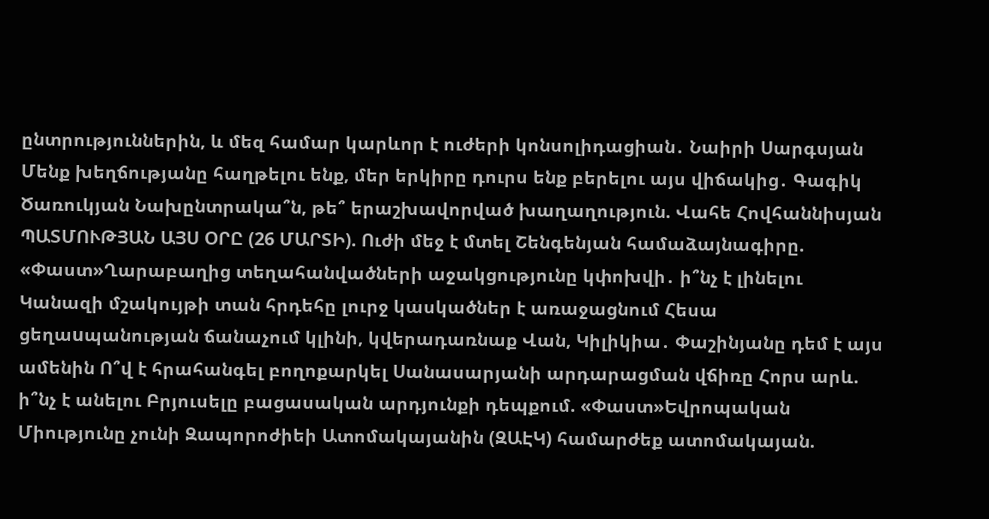ընտրություններին, և մեզ համար կարևոր է ուժերի կոնսոլիդացիան․ Նաիրի Սարգսյան Մենք խեղճությանը հաղթելու ենք, մեր երկիրը դուրս ենք բերելու այս վիճակից․ Գագիկ Ծառուկյան Նախընտրակա՞ն, թե՞ երաշխավորված խաղաղություն. Վահե Հովհաննիսյան ՊԱՏՄՈՒԹՅԱՆ ԱՅՍ ՕՐԸ (26 ՄԱՐՏԻ). Ուժի մեջ է մտել Շենգենյան համաձայնագիրը. «Փաստ»Ղարաբաղից տեղահանվածների աջակցությունը կփոխվի․ ի՞նչ է լինելու Կանազի մշակույթի տան հրդեհը լուրջ կասկածներ է առաջացնում Հեսա ցեղաuպանության ճանաչում կլինի, կվերադառնաք Վան, Կիլիկիա․ Փաշինյանը դեմ է այս ամենին Ո՞վ է հրահանգել բողոքարկել Սանասարյանի արդարացման վճիռը Հորս արև. ի՞նչ է անելու Բրյուսելը բացասական արդյունքի դեպքում. «Փաստ»Եվրոպական Միությունը չունի Զապորոժիեի Ատոմակայանին (ԶԱԷԿ) համարժեք ատոմակայան.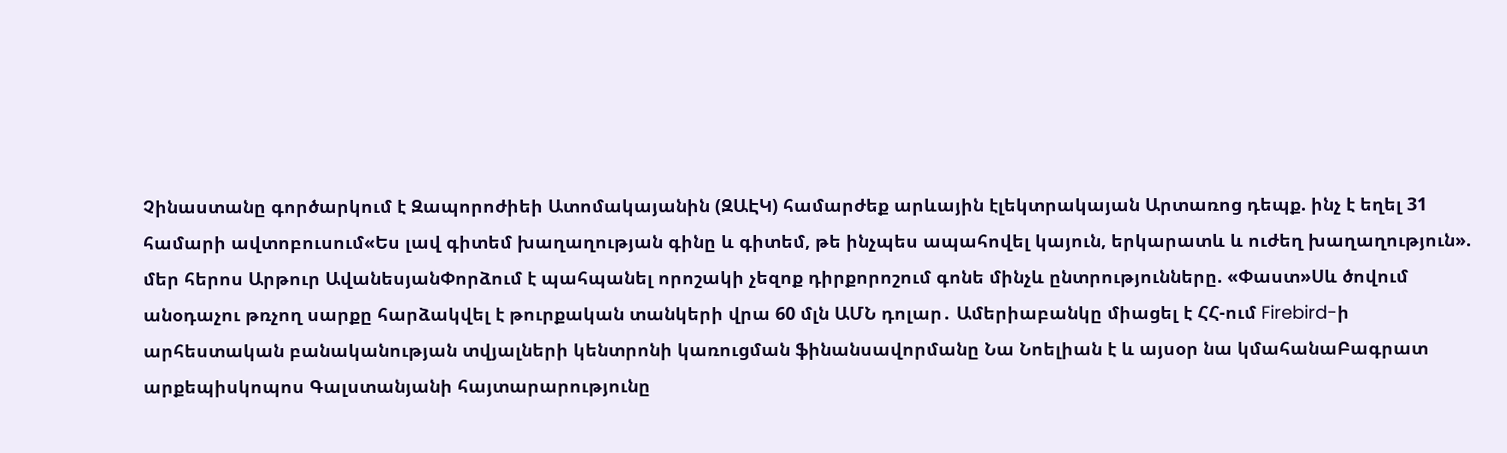Չինաստանը գործարկում է Զապորոժիեի Ատոմակայանին (ԶԱԷԿ) համարժեք արևային էլեկտրակայան Արտառոց դեպք. ինչ է եղել 31 համարի ավտոբուսում«Ես լավ գիտեմ խաղաղության գինը և գիտեմ, թե ինչպես ապահովել կայուն, երկարատև և ուժեղ խաղաղություն». մեր հերոս Արթուր ԱվանեսյանՓորձում է պահպանել որոշակի չեզոք դիրքորոշում գոնե մինչև ընտրությունները. «Փաստ»Սև ծովում անօդաչու թռչող սարքը հարձակվել է թուրքական տանկերի վրա 60 մլն ԱՄՆ դոլար․ Ամերիաբանկը միացել է ՀՀ-ում Firebird-ի արհեստական բանականության տվյալների կենտրոնի կառուցման ֆինանսավորմանը Նա Նոելիան է և այսօր նա կմահանաԲագրատ արքեպիսկոպոս Գալստանյանի հայտարարությունը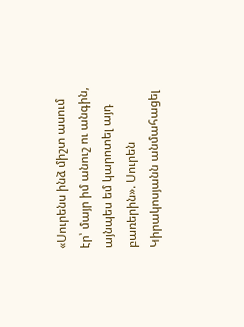«Սուրենս ինձ միշտ ասում էր՝ մայր իմ անուշ ու անգին, այնպես եմ կարոտել այդ բառերին». Սուրեն Կիրակոսյանն անմահացել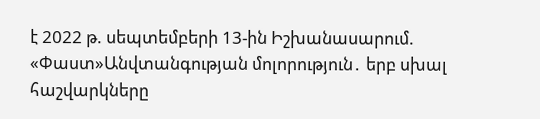է 2022 թ. սեպտեմբերի 13-ին Իշխանասարում. «Փաստ»Անվտանգության մոլորություն․ երբ սխալ հաշվարկները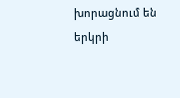խորացնում են երկրի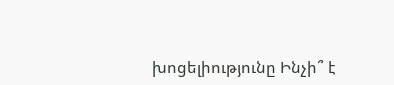խոցելիությունը Ինչի՞ է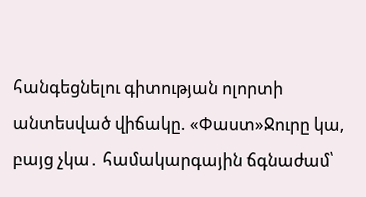հանգեցնելու գիտության ոլորտի անտեսված վիճակը. «Փաստ»Ջուրը կա, բայց չկա․ համակարգային ճգնաժամ՝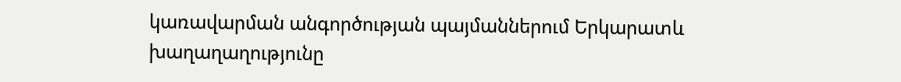կառավարման անգործության պայմաններում Երկարատև խաղաղաղությունը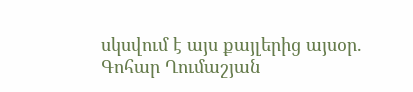սկսվում է այս քայլերից այսօր. Գոհար Ղումաշյան